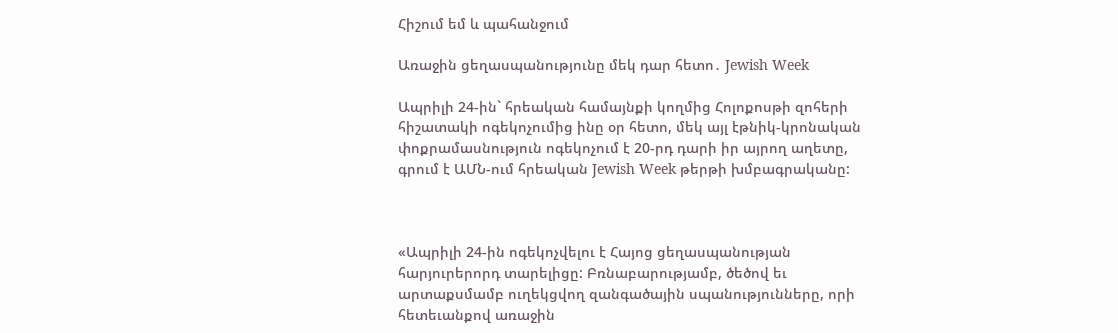Հիշում եմ և պահանջում

Առաջին ցեղասպանությունը մեկ դար հետո․ Jewish Week

Ապրիլի 24-ին` հրեական համայնքի կողմից Հոլոքոսթի զոհերի հիշատակի ոգեկոչումից ինը օր հետո, մեկ այլ էթնիկ-կրոնական փոքրամասնություն ոգեկոչում է 20-րդ դարի իր այրող աղետը, գրում է ԱՄՆ-ում հրեական Jewish Week թերթի խմբագրականը:



«Ապրիլի 24-ին ոգեկոչվելու է Հայոց ցեղասպանության հարյուրերորդ տարելիցը: Բռնաբարությամբ, ծեծով եւ արտաքսմամբ ուղեկցվող զանգածային սպանությունները, որի հետեւանքով առաջին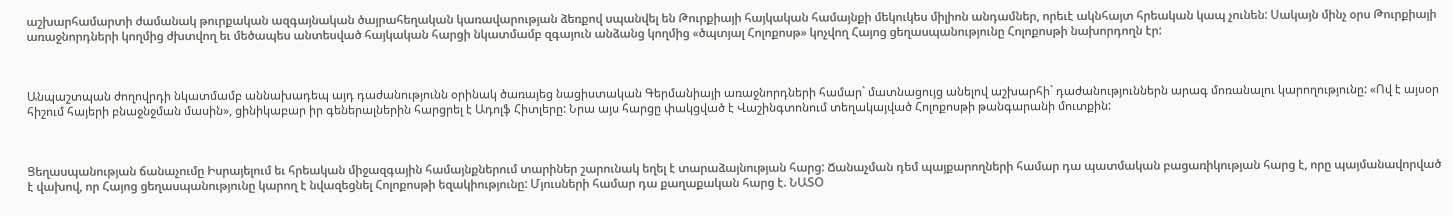աշխարհամարտի ժամանակ թուրքական ազգայնական ծայրահեղական կառավարության ձեռքով սպանվել են Թուրքիայի հայկական համայնքի մեկուկես միլիոն անդամներ, որեւէ ակնհայտ հրեական կապ չունեն: Սակայն մինչ օրս Թուրքիայի առաջնորդների կողմից ժխտվող եւ մեծապես անտեսված հայկական հարցի նկատմամբ զգայուն անձանց կողմից «ծպտյալ Հոլոքոսթ» կոչվող Հայոց ցեղասպանությունը Հոլոքոսթի նախորդողն էր:



Անպաշտպան ժողովրդի նկատմամբ աննախադեպ այդ դաժանությունն օրինակ ծառայեց նացիստական Գերմանիայի առաջնորդների համար` մատնացույց անելով աշխարհի` դաժանություններն արագ մոռանալու կարողությունը: «Ով է այսօր հիշում հայերի բնաջնջման մասին», ցինիկաբար իր գեներալներին հարցրել է Ադոլֆ Հիտլերը: Նրա այս հարցը փակցված է Վաշինգտոնում տեղակայված Հոլոքոսթի թանգարանի մուտքին:



Ցեղասպանության ճանաչումը Իսրայելում եւ հրեական միջազգային համայնքներում տարիներ շարունակ եղել է տարաձայնության հարց: Ճանաչման դեմ պայքարողների համար դա պատմական բացառիկության հարց է, որը պայմանավորված է վախով, որ Հայոց ցեղասպանությունը կարող է նվազեցնել Հոլոքոսթի եզակիությունը: Մյուսների համար դա քաղաքական հարց է. ՆԱՏՕ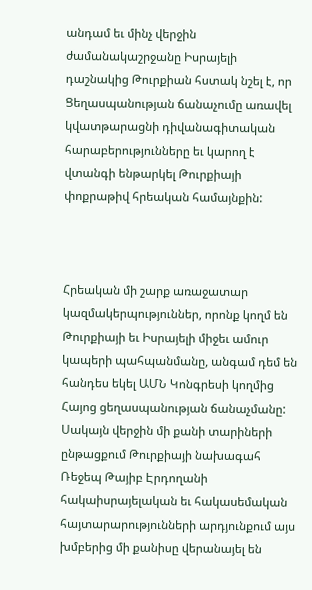անդամ եւ մինչ վերջին ժամանակաշրջանը Իսրայելի դաշնակից Թուրքիան հստակ նշել է, որ Ցեղասպանության ճանաչումը առավել կվատթարացնի դիվանագիտական հարաբերությունները եւ կարող է վտանգի ենթարկել Թուրքիայի փոքրաթիվ հրեական համայնքին:



Հրեական մի շարք առաջատար կազմակերպություններ, որոնք կողմ են Թուրքիայի եւ Իսրայելի միջեւ ամուր կապերի պահպանմանը, անգամ դեմ են հանդես եկել ԱՄՆ Կոնգրեսի կողմից Հայոց ցեղասպանության ճանաչմանը: Սակայն վերջին մի քանի տարիների ընթացքում Թուրքիայի նախագահ Ռեջեպ Թայիբ Էրդողանի հակաիսրայելական եւ հակասեմական հայտարարությունների արդյունքում այս խմբերից մի քանիսը վերանայել են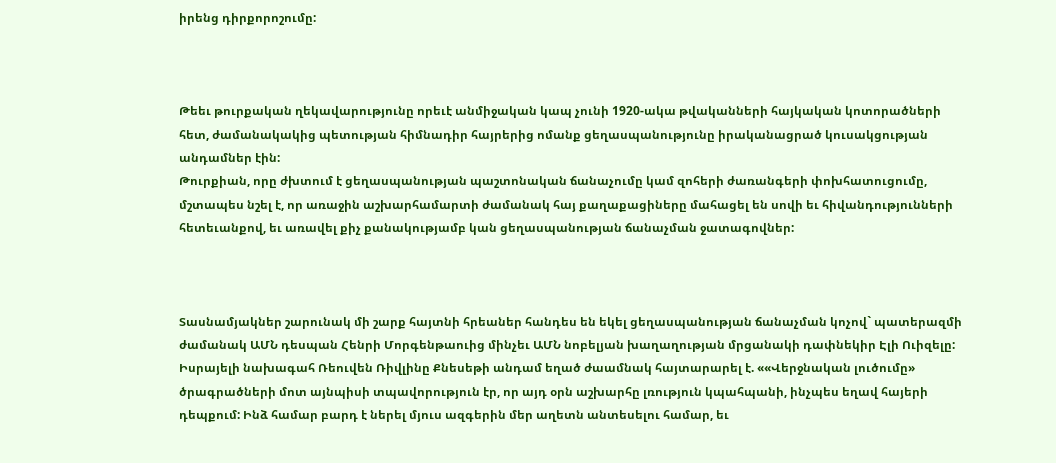իրենց դիրքորոշումը:



Թեեւ թուրքական ղեկավարությունը որեւէ անմիջական կապ չունի 1920-ակա թվականների հայկական կոտորածների հետ, ժամանակակից պետության հիմնադիր հայրերից ոմանք ցեղասպանությունը իրականացրած կուսակցության անդամներ էին:
Թուրքիան, որը ժխտում է ցեղասպանության պաշտոնական ճանաչումը կամ զոհերի ժառանգերի փոխհատուցումը, մշտապես նշել է, որ առաջին աշխարհամարտի ժամանակ հայ քաղաքացիները մահացել են սովի եւ հիվանդությունների հետեւանքով, եւ առավել քիչ քանակությամբ կան ցեղասպանության ճանաչման ջատագովներ:



Տասնամյակներ շարունակ մի շարք հայտնի հրեաներ հանդես են եկել ցեղասպանության ճանաչման կոչով` պատերազմի ժամանակ ԱՄՆ դեսպան Հենրի Մորգենթաուից մինչեւ ԱՄՆ նոբելյան խաղաղության մրցանակի դափնեկիր Էլի Ուիզելը: Իսրայելի նախագահ Ռեուվեն Ռիվլինը Քնեսեթի անդամ եղած ժաամնակ հայտարարել է. ««Վերջնական լուծումը» ծրագրածների մոտ այնպիսի տպավորություն էր, որ այդ օրն աշխարհը լռություն կպահպանի, ինչպես եղավ հայերի դեպքում: Ինձ համար բարդ է ներել մյուս ազգերին մեր աղետն անտեսելու համար, եւ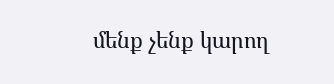մենք չենք կարող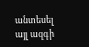անտեսել այլ ազգի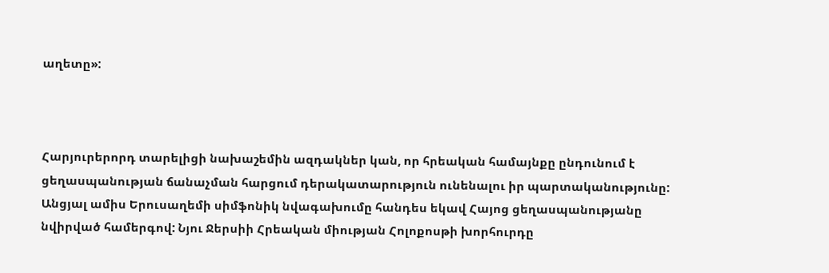աղետը»:



Հարյուրերորդ տարելիցի նախաշեմին ազդակներ կան, որ հրեական համայնքը ընդունում է ցեղասպանության ճանաչման հարցում դերակատարություն ունենալու իր պարտականությունը: Անցյալ ամիս Երուսաղեմի սիմֆոնիկ նվագախումը հանդես եկավ Հայոց ցեղասպանությանը նվիրված համերգով: Նյու Ջերսիի Հրեական միության Հոլոքոսթի խորհուրդը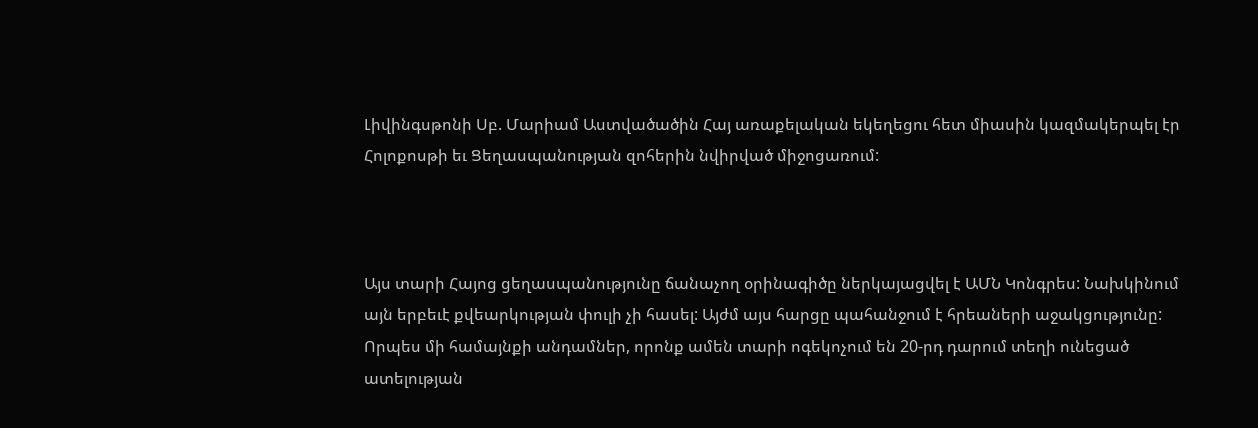Լիվինգսթոնի Սբ. Մարիամ Աստվածածին Հայ առաքելական եկեղեցու հետ միասին կազմակերպել էր Հոլոքոսթի եւ Ցեղասպանության զոհերին նվիրված միջոցառում:



Այս տարի Հայոց ցեղասպանությունը ճանաչող օրինագիծը ներկայացվել է ԱՄՆ Կոնգրես: Նախկինում այն երբեւէ քվեարկության փուլի չի հասել: Այժմ այս հարցը պահանջում է հրեաների աջակցությունը: Որպես մի համայնքի անդամներ, որոնք ամեն տարի ոգեկոչում են 20-րդ դարում տեղի ունեցած ատելության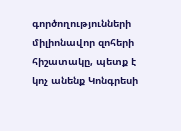գործողությունների միլիոնավոր զոհերի հիշատակը, պետք է կոչ անենք Կոնգրեսի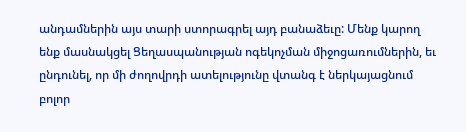անդամներին այս տարի ստորագրել այդ բանաձեւը: Մենք կարող ենք մասնակցել Ցեղասպանության ոգեկոչման միջոցառումներին, եւ ընդունել, որ մի ժողովրդի ատելությունը վտանգ է ներկայացնում բոլոր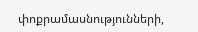փոքրամասնությունների,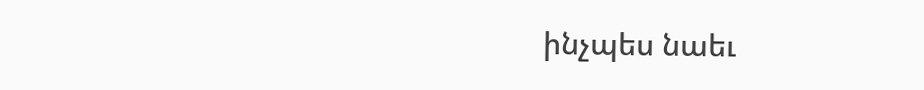ինչպես նաեւ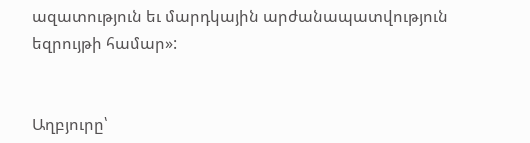ազատություն եւ մարդկային արժանապատվություն եզրույթի համար»:


Աղբյուրը՝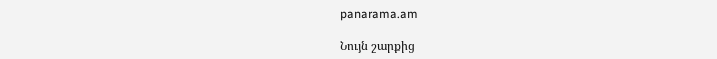panarama.am

Նույն շարքից